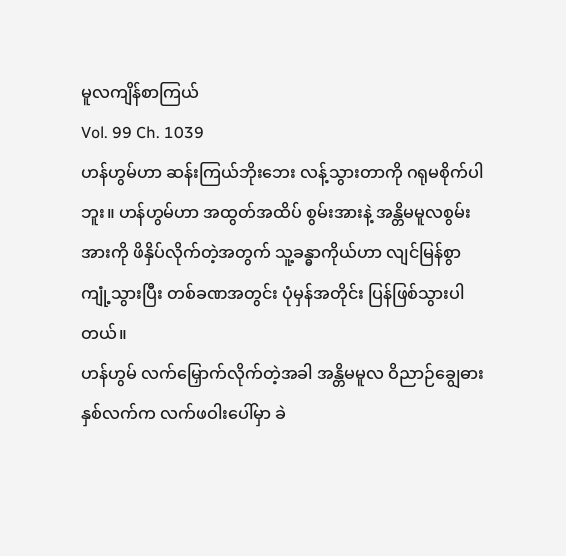မူလကျိန်စာကြယ်
Vol. 99 Ch. 1039
ဟန်ဟွမ်ဟာ ဆန်းကြယ်ဘိုးဘေး လန့်သွားတာကို ဂရုမစိုက်ပါဘူး။ ဟန်ဟွမ်ဟာ အထွတ်အထိပ် စွမ်းအားနဲ့ အန္တိမမူလစွမ်းအားကို ဖိနှိပ်လိုက်တဲ့အတွက် သူ့ခန္ဓာကိုယ်ဟာ လျင်မြန်စွာ ကျုံ့သွားပြီး တစ်ခဏအတွင်း ပုံမှန်အတိုင်း ပြန်ဖြစ်သွားပါတယ်။
ဟန်ဟွမ် လက်မြှောက်လိုက်တဲ့အခါ အန္တိမမူလ ဝိညာဉ်ချွေဓားနှစ်လက်က လက်ဖဝါးပေါ်မှာ ခဲ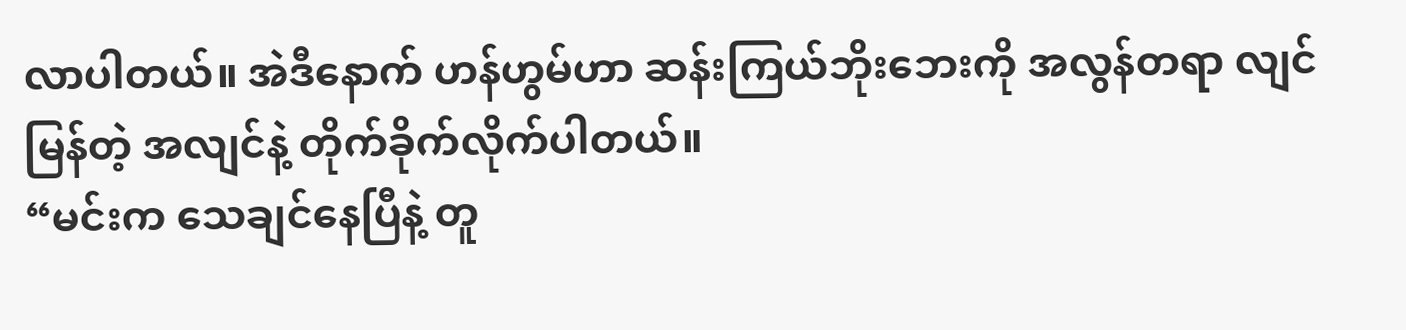လာပါတယ်။ အဲဒီနောက် ဟန်ဟွမ်ဟာ ဆန်းကြယ်ဘိုးဘေးကို အလွန်တရာ လျင်မြန်တဲ့ အလျင်နဲ့ တိုက်ခိုက်လိုက်ပါတယ်။
“မင်းက သေချင်နေပြီနဲ့ တူ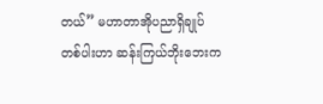တယ်” မဟာတာအိုပညာရှိချုပ် တစ်ပါးဟာ ဆန်းကြယ်ဘိုးဘေးက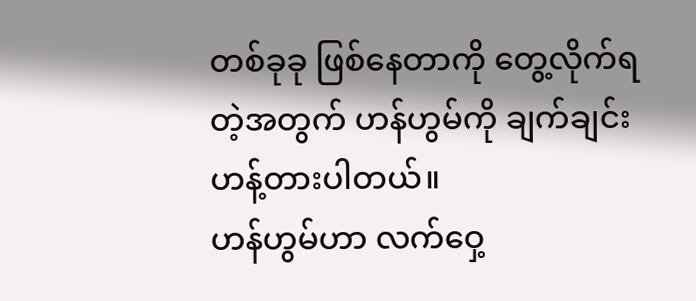တစ်ခုခု ဖြစ်နေတာကို တွေ့လိုက်ရတဲ့အတွက် ဟန်ဟွမ်ကို ချက်ချင်း ဟန့်တားပါတယ်။
ဟန်ဟွမ်ဟာ လက်ဝှေ့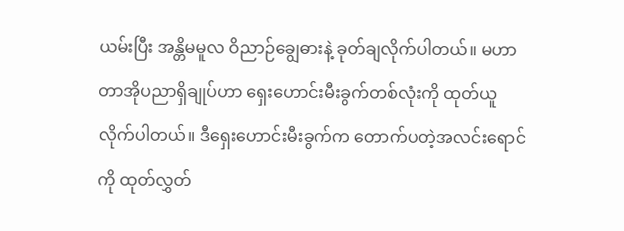ယမ်းပြီး အန္တိမမူလ ဝိညာဉ်ချွေဓားနဲ့ ခုတ်ချလိုက်ပါတယ်။ မဟာတာအိုပညာရှိချုပ်ဟာ ရှေးဟောင်းမီးခွက်တစ်လုံးကို ထုတ်ယူလိုက်ပါတယ်။ ဒီရှေးဟောင်းမီးခွက်က တောက်ပတဲ့အလင်းရောင်ကို ထုတ်လွှတ်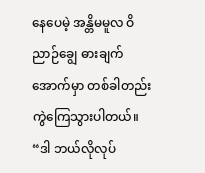နေပေမဲ့ အန္တိမမူလ ဝိညာဉ်ချွေ ဓားချက်အောက်မှာ တစ်ခါတည်း ကွဲကြေသွားပါတယ်။
“ဒါ ဘယ်လိုလုပ်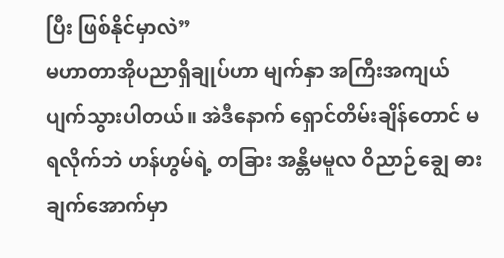ပြီး ဖြစ်နိုင်မှာလဲ”
မဟာတာအိုပညာရှိချုပ်ဟာ မျက်နှာ အကြီးအကျယ် ပျက်သွားပါတယ်။ အဲဒီနောက် ရှောင်တိမ်းချိန်တောင် မရလိုက်ဘဲ ဟန်ဟွမ်ရဲ့ တခြား အန္တိမမူလ ဝိညာဉ်ချွေ ဓားချက်အောက်မှာ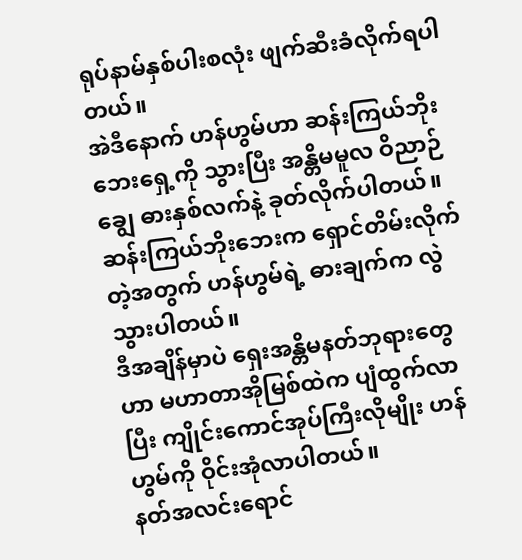ရုပ်နာမ်နှစ်ပါးစလုံး ဖျက်ဆီးခံလိုက်ရပါတယ်။
အဲဒီနောက် ဟန်ဟွမ်ဟာ ဆန်းကြယ်ဘိုးဘေးရှေ့ကို သွားပြီး အန္တိမမူလ ဝိညာဉ်ချွေ ဓားနှစ်လက်နဲ့ ခုတ်လိုက်ပါတယ်။
ဆန်းကြယ်ဘိုးဘေးက ရှောင်တိမ်းလိုက်တဲ့အတွက် ဟန်ဟွမ်ရဲ့ ဓားချက်က လွဲသွားပါတယ်။
ဒီအချိန်မှာပဲ ရှေးအန္တိမနတ်ဘုရားတွေဟာ မဟာတာအိုမြစ်ထဲက ပျံထွက်လာပြီး ကျိုင်းကောင်အုပ်ကြီးလိုမျိုး ဟန်ဟွမ်ကို ဝိုင်းအုံလာပါတယ်။
နတ်အလင်းရောင်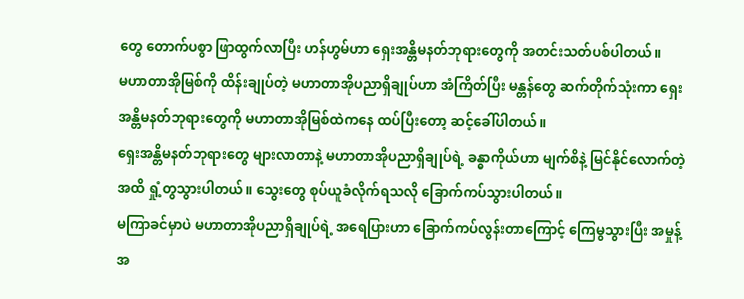တွေ တောက်ပစွာ ဖြာထွက်လာပြီး ဟန်ဟွမ်ဟာ ရှေးအန္တိမနတ်ဘုရားတွေကို အတင်းသတ်ပစ်ပါတယ်။
မဟာတာအိုမြစ်ကို ထိန်းချုပ်တဲ့ မဟာတာအိုပညာရှိချုပ်ဟာ အံကြိတ်ပြီး မန္တန်တွေ ဆက်တိုက်သုံးကာ ရှေးအန္တိမနတ်ဘုရားတွေကို မဟာတာအိုမြစ်ထဲကနေ ထပ်ပြီးတော့ ဆင့်ခေါ်ပါတယ်။
ရှေးအန္တိမနတ်ဘုရားတွေ များလာတာနဲ့ မဟာတာအိုပညာရှိချုပ်ရဲ့ ခန္ဓာကိုယ်ဟာ မျက်စိနဲ့ မြင်နိုင်လောက်တဲ့အထိ ရှုံ့တွသွားပါတယ်။ သွေးတွေ စုပ်ယူခံလိုက်ရသလို ခြောက်ကပ်သွားပါတယ်။
မကြာခင်မှာပဲ မဟာတာအိုပညာရှိချုပ်ရဲ့ အရေပြားဟာ ခြောက်ကပ်လွန်းတာကြောင့် ကြေမွသွားပြီး အမှုန့်အ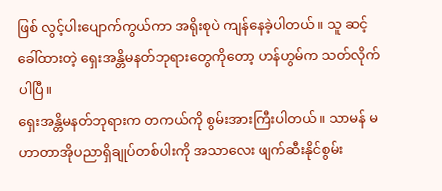ဖြစ် လွင့်ပါးပျောက်ကွယ်ကာ အရိုးစုပဲ ကျန်နေခဲ့ပါတယ်။ သူ ဆင့်ခေါ်ထားတဲ့ ရှေးအန္တိမနတ်ဘုရားတွေကိုတော့ ဟန်ဟွမ်က သတ်လိုက်ပါပြီ။
ရှေးအန္တိမနတ်ဘုရားက တကယ်ကို စွမ်းအားကြီးပါတယ်။ သာမန် မဟာတာအိုပညာရှိချုပ်တစ်ပါးကို အသာလေး ဖျက်ဆီးနိုင်စွမ်း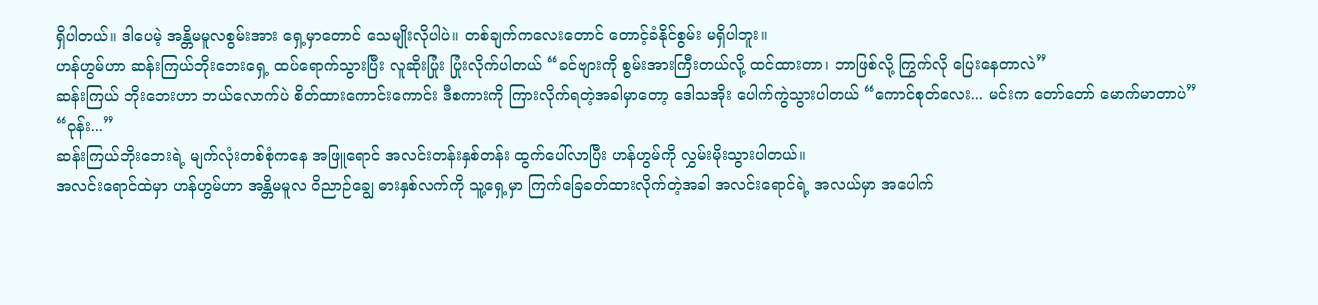ရှိပါတယ်။ ဒါပေမဲ့ အန္တိမမူလစွမ်းအား ရှေ့မှာတောင် သေမျိုးလိုပါပဲ။ တစ်ချက်ကလေးတောင် တောင့်ခံနိုင်စွမ်း မရှိပါဘူး။
ဟန်ဟွမ်ဟာ ဆန်းကြယ်ဘိုးဘေးရှေ့ ထပ်ရောက်သွားပြီး လူဆိုးပြုံး ပြုံးလိုက်ပါတယ် “ခင်ဗျားကို စွမ်းအားကြီးတယ်လို့ ထင်ထားတာ၊ ဘာဖြစ်လို့ ကြွက်လို ပြေးနေတာလဲ”
ဆန်းကြယ် ဘိုးဘေးဟာ ဘယ်လောက်ပဲ စိတ်ထားကောင်းကောင်း ဒီစကားကို ကြားလိုက်ရတဲ့အခါမှာတော့ ဒေါသအိုး ပေါက်ကွဲသွားပါတယ် “ကောင်စုတ်လေး... မင်းက တော်တော် မောက်မာတာပဲ”
“ဝုန်း...”
ဆန်းကြယ်ဘိုးဘေးရဲ့ မျက်လုံးတစ်စုံကနေ အဖြူရောင် အလင်းတန်းနှစ်တန်း ထွက်ပေါ်လာပြီး ဟန်ဟွမ်ကို လွှမ်းမိုးသွားပါတယ်။
အလင်းရောင်ထဲမှာ ဟန်ဟွမ်ဟာ အန္တိမမူလ ဝိညာဉ်ချွေ ဓားနှစ်လက်ကို သူ့ရှေ့မှာ ကြက်ခြေခတ်ထားလိုက်တဲ့အခါ အလင်းရောင်ရဲ့ အလယ်မှာ အပေါက်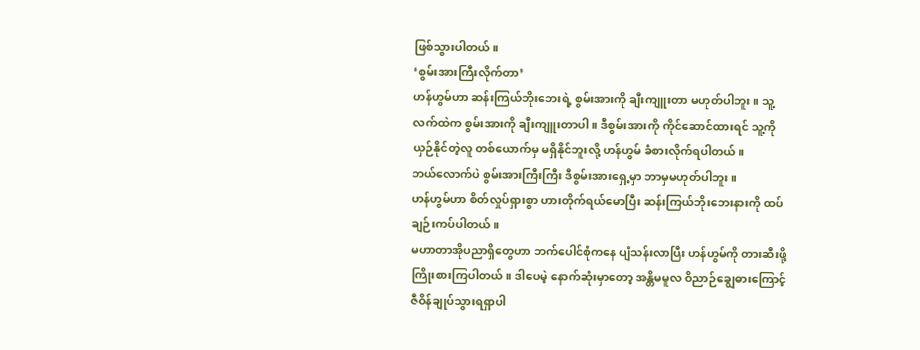ဖြစ်သွားပါတယ်။
‘စွမ်းအားကြီးလိုက်တာ’
ဟန်ဟွမ်ဟာ ဆန်းကြယ်ဘိုးဘေးရဲ့ စွမ်းအားကို ချီးကျူးတာ မဟုတ်ပါဘူး။ သူ့လက်ထဲက စွမ်းအားကို ချီးကျူးတာပါ။ ဒီစွမ်းအားကို ကိုင်ဆောင်ထားရင် သူ့ကို ယှဉ်နိုင်တဲ့လူ တစ်ယောက်မှ မရှိနိုင်ဘူးလို့ ဟန်ဟွမ် ခံစားလိုက်ရပါတယ်။
ဘယ်လောက်ပဲ စွမ်းအားကြီးကြီး ဒီစွမ်းအားရှေ့မှာ ဘာမှမဟုတ်ပါဘူး။
ဟန်ဟွမ်ဟာ စိတ်လှုပ်ရှားစွာ ဟားတိုက်ရယ်မောပြီး ဆန်းကြယ်ဘိုးဘေးနားကို ထပ်ချဉ်းကပ်ပါတယ်။
မဟာတာအိုပညာရှိတွေဟာ ဘက်ပေါင်စုံကနေ ပျံသန်းလာပြီး ဟန်ဟွမ်ကို တားဆီးဖို့ ကြိုးစားကြပါတယ်။ ဒါပေမဲ့ နောက်ဆုံးမှာတော့ အန္တိမမူလ ဝိညာဉ်ချွေဓားကြောင့် ဇီဝိန်ချုပ်သွားရရှာပါ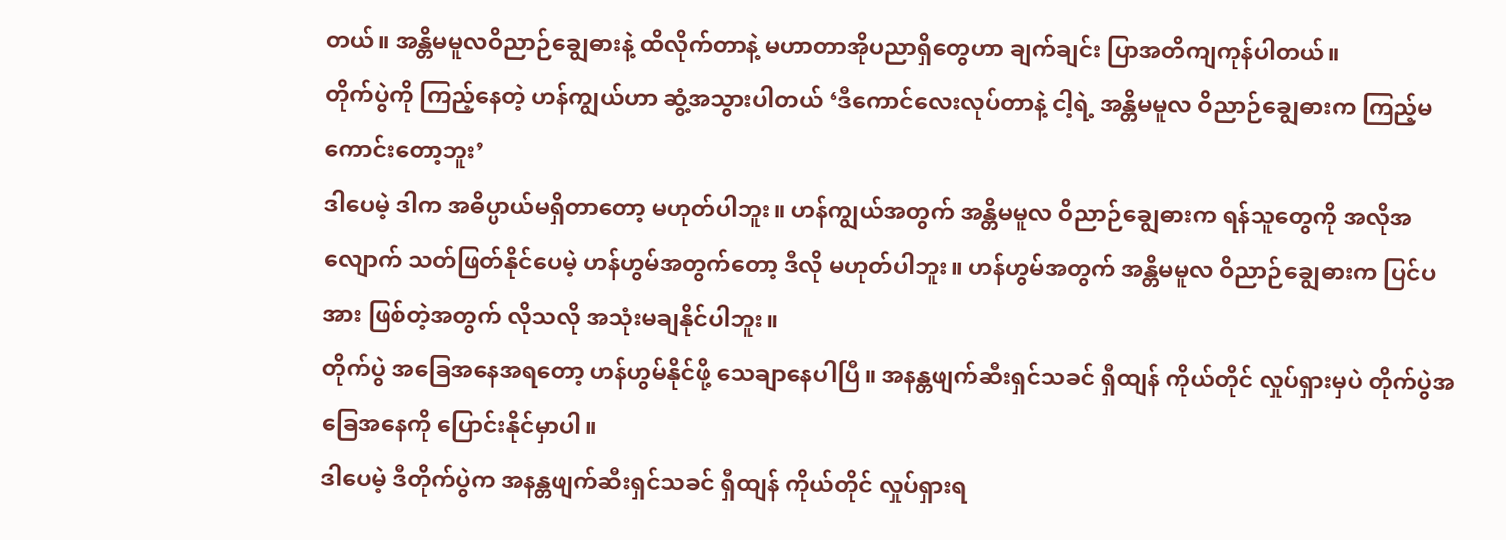တယ်။ အန္တိမမူလဝိညာဉ်ချွေဓားနဲ့ ထိလိုက်တာနဲ့ မဟာတာအိုပညာရှိတွေဟာ ချက်ချင်း ပြာအတိကျကုန်ပါတယ်။
တိုက်ပွဲကို ကြည့်နေတဲ့ ဟန်ကျွယ်ဟာ ဆွံ့အသွားပါတယ် ‘ဒီကောင်လေးလုပ်တာနဲ့ ငါ့ရဲ့ အန္တိမမူလ ဝိညာဉ်ချွေဓားက ကြည့်မကောင်းတော့ဘူး’
ဒါပေမဲ့ ဒါက အဓိပ္ပာယ်မရှိတာတော့ မဟုတ်ပါဘူး။ ဟန်ကျွယ်အတွက် အန္တိမမူလ ဝိညာဉ်ချွေဓားက ရန်သူတွေကို အလိုအလျောက် သတ်ဖြတ်နိုင်ပေမဲ့ ဟန်ဟွမ်အတွက်တော့ ဒီလို မဟုတ်ပါဘူး။ ဟန်ဟွမ်အတွက် အန္တိမမူလ ဝိညာဉ်ချွေဓားက ပြင်ပအား ဖြစ်တဲ့အတွက် လိုသလို အသုံးမချနိုင်ပါဘူး။
တိုက်ပွဲ အခြေအနေအရတော့ ဟန်ဟွမ်နိုင်ဖို့ သေချာနေပါပြီ။ အနန္တဖျက်ဆီးရှင်သခင် ရှီထျန် ကိုယ်တိုင် လှုပ်ရှားမှပဲ တိုက်ပွဲအခြေအနေကို ပြောင်းနိုင်မှာပါ။
ဒါပေမဲ့ ဒီတိုက်ပွဲက အနန္တဖျက်ဆီးရှင်သခင် ရှီထျန် ကိုယ်တိုင် လှုပ်ရှားရ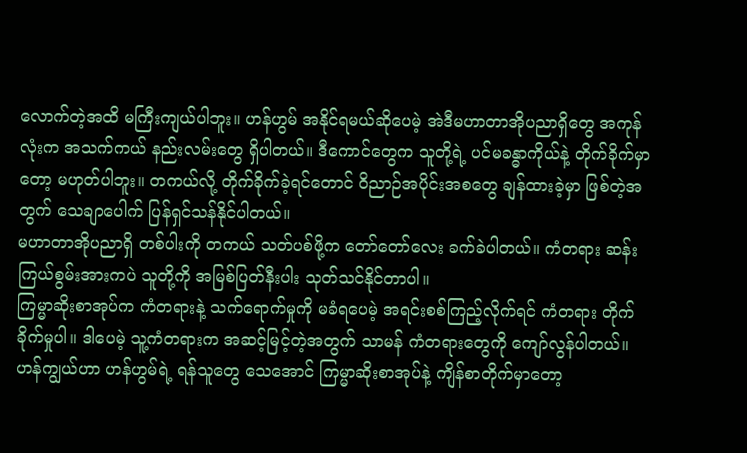လောက်တဲ့အထိ မကြီးကျယ်ပါဘူး။ ဟန်ဟွမ် အနိုင်ရမယ်ဆိုပေမဲ့ အဲဒီမဟာတာအိုပညာရှိတွေ အကုန်လုံးက အသက်ကယ် နည်းလမ်းတွေ ရှိပါတယ်။ ဒီကောင်တွေက သူတို့ရဲ့ ပင်မခန္ဓာကိုယ်နဲ့ တိုက်ခိုက်မှာတော့ မဟုတ်ပါဘူး။ တကယ်လို့ တိုက်ခိုက်ခဲ့ရင်တောင် ဝိညာဉ်အပိုင်းအစတွေ ချန်ထားခဲ့မှာ ဖြစ်တဲ့အတွက် သေချာပေါက် ပြန်ရှင်သန်နိုင်ပါတယ်။
မဟာတာအိုပညာရှိ တစ်ပါးကို တကယ် သတ်ပစ်ဖို့က တော်တော်လေး ခက်ခဲပါတယ်။ ကံတရား ဆန်းကြယ်စွမ်းအားကပဲ သူတို့ကို အမြစ်ပြတ်နီးပါး သုတ်သင်နိုင်တာပါ။
ကြမ္မာဆိုးစာအုပ်က ကံတရားနဲ့ သက်ရောက်မှုကို မခံရပေမဲ့ အရင်းစစ်ကြည့်လိုက်ရင် ကံတရား တိုက်ခိုက်မှုပါ။ ဒါပေမဲ့ သူ့ကံတရားက အဆင့်မြင့်တဲ့အတွက် သာမန် ကံတရားတွေကို ကျော်လွန်ပါတယ်။
ဟန်ကျွယ်ဟာ ဟန်ဟွမ်ရဲ့ ရန်သူတွေ သေအောင် ကြမ္မာဆိုးစာအုပ်နဲ့ ကျိန်စာတိုက်မှာတော့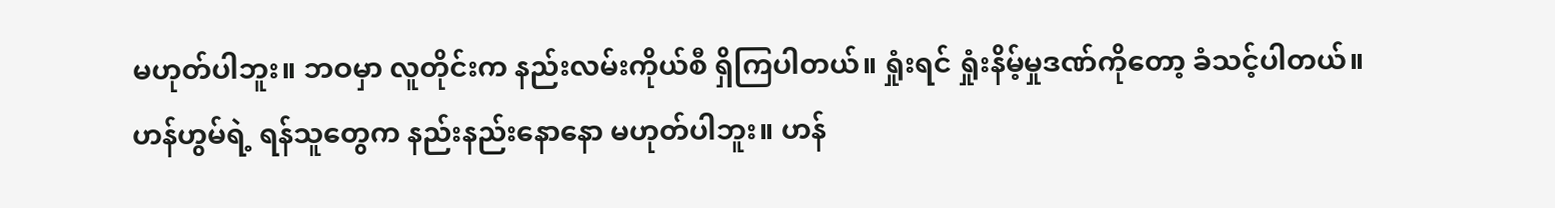မဟုတ်ပါဘူး။ ဘဝမှာ လူတိုင်းက နည်းလမ်းကိုယ်စီ ရှိကြပါတယ်။ ရှုံးရင် ရှုံးနိမ့်မှုဒဏ်ကိုတော့ ခံသင့်ပါတယ်။
ဟန်ဟွမ်ရဲ့ ရန်သူတွေက နည်းနည်းနောနော မဟုတ်ပါဘူး။ ဟန်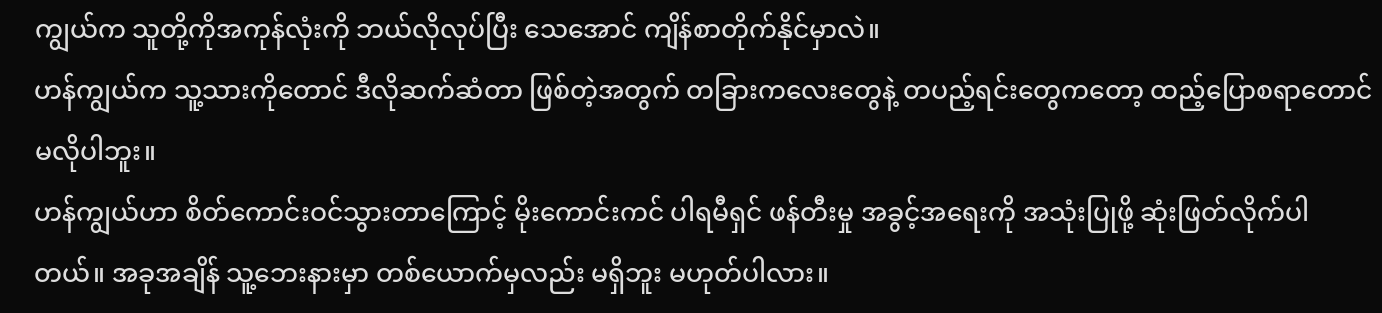ကျွယ်က သူတို့ကိုအကုန်လုံးကို ဘယ်လိုလုပ်ပြီး သေအောင် ကျိန်စာတိုက်နိုင်မှာလဲ။
ဟန်ကျွယ်က သူ့သားကိုတောင် ဒီလိုဆက်ဆံတာ ဖြစ်တဲ့အတွက် တခြားကလေးတွေနဲ့ တပည့်ရင်းတွေကတော့ ထည့်ပြောစရာတောင် မလိုပါဘူး။
ဟန်ကျွယ်ဟာ စိတ်ကောင်းဝင်သွားတာကြောင့် မိုးကောင်းကင် ပါရမီရှင် ဖန်တီးမှု အခွင့်အရေးကို အသုံးပြုဖို့ ဆုံးဖြတ်လိုက်ပါတယ်။ အခုအချိန် သူ့ဘေးနားမှာ တစ်ယောက်မှလည်း မရှိဘူး မဟုတ်ပါလား။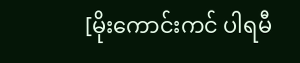[မိုးကောင်းကင် ပါရမီ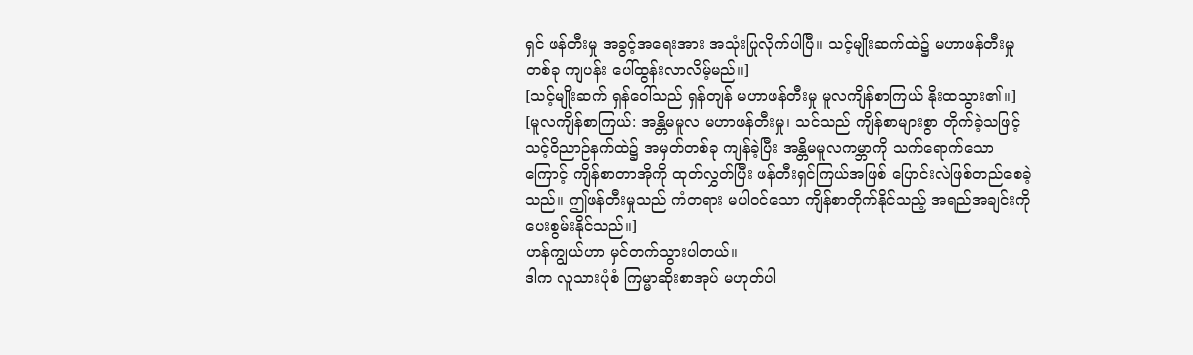ရှင် ဖန်တီးမှု အခွင့်အရေးအား အသုံးပြုလိုက်ပါပြီ။ သင့်မျိုးဆက်ထဲ၌ မဟာဖန်တီးမှုတစ်ခု ကျပန်း ပေါ်ထွန်းလာလိမ့်မည်။]
[သင့်မျိုးဆက် ရှန်ဝေါ်သည် ရှန်တျန် မဟာဖန်တီးမှု မူလကျိန်စာကြယ် နိုးထသွား၏။]
[မူလကျိန်စာကြယ်: အန္တိမမူလ မဟာဖန်တီးမှု၊ သင်သည် ကျိန်စာများစွာ တိုက်ခဲ့သဖြင့် သင့်ဝိညာဉ်နက်ထဲ၌ အမှတ်တစ်ခု ကျန်ခဲ့ပြီး အန္တိမမူလကမ္ဘာကို သက်ရောက်သောကြောင့် ကျိန်စာတာအိုကို ထုတ်လွှတ်ပြီး ဖန်တီးရှင်ကြယ်အဖြစ် ပြောင်းလဲဖြစ်တည်စေခဲ့သည်။ ဤဖန်တီးမှုသည် ကံတရား မပါဝင်သော ကျိန်စာတိုက်နိုင်သည့် အရည်အချင်းကို ပေးစွမ်းနိုင်သည်။]
ဟန်ကျွယ်ဟာ မှင်တက်သွားပါတယ်။
ဒါက လူသားပုံစံ ကြမ္မာဆိုးစာအုပ် မဟုတ်ပါ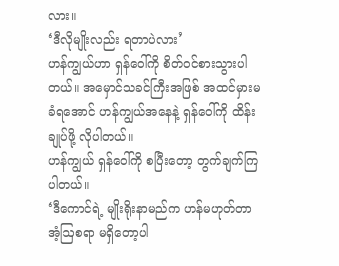လား။
‘ဒီလိုမျိုးလည်း ရတာပဲလား’
ဟန်ကျွယ်ဟာ ရှန်ဝေါ်ကို စိတ်ဝင်စားသွားပါတယ်။ အမှောင်သခင်ကြီးအဖြစ် အထင်မှားမခံရအောင် ဟန်ကျွယ်အနေနဲ့ ရှန်ဝေါ်ကို ထိန်းချုပ်ဖို့ လိုပါတယ်။
ဟန်ကျွယ် ရှန်ဝေါ်ကို စပြီးတော့ တွက်ချက်ကြပါတယ်။
‘ဒီကောင်ရဲ့ မျိုးရိုးနာမည်က ဟန်မဟုတ်တာ အံ့ဩစရာ မရှိတော့ပါ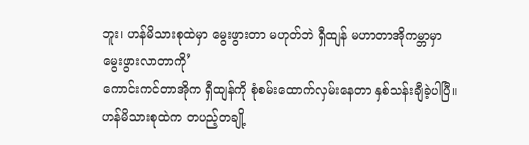ဘူး၊ ဟန်မိသားစုထဲမှာ မွေးဖွားတာ မဟုတ်ဘဲ ရှီထျန် မဟာတာအိုကမ္ဘာမှာ မွေးဖွားလာတာကို’
ကောင်းကင်တာအိုက ရှီထျန်ကို စုံစမ်းထောက်လှမ်းနေတာ နှစ်သန်းချီခဲ့ပါပြီ။ ဟန်မိသားစုထဲက တပည့်တချို့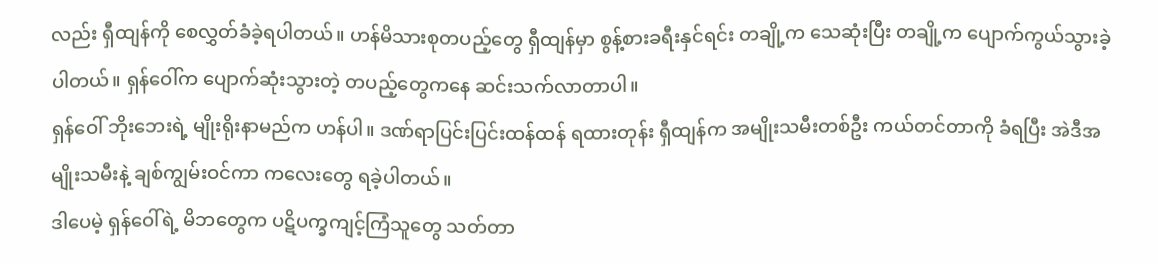လည်း ရှီထျန်ကို စေလွှတ်ခံခဲ့ရပါတယ်။ ဟန်မိသားစုတပည့်တွေ ရှီထျန်မှာ စွန့်စားခရီးနှင်ရင်း တချို့က သေဆုံးပြီး တချို့က ပျောက်ကွယ်သွားခဲ့ပါတယ်။ ရှန်ဝေါ်က ပျောက်ဆုံးသွားတဲ့ တပည့်တွေကနေ ဆင်းသက်လာတာပါ။
ရှန်ဝေါ် ဘိုးဘေးရဲ့ မျိုးရိုးနာမည်က ဟန်ပါ။ ဒဏ်ရာပြင်းပြင်းထန်ထန် ရထားတုန်း ရှီထျန်က အမျိုးသမီးတစ်ဦး ကယ်တင်တာကို ခံရပြီး အဲဒီအမျိုးသမီးနဲ့ ချစ်ကျွမ်းဝင်ကာ ကလေးတွေ ရခဲ့ပါတယ်။
ဒါပေမဲ့ ရှန်ဝေါ်ရဲ့ မိဘတွေက ပဋိပက္ခကျင့်ကြံသူတွေ သတ်တာ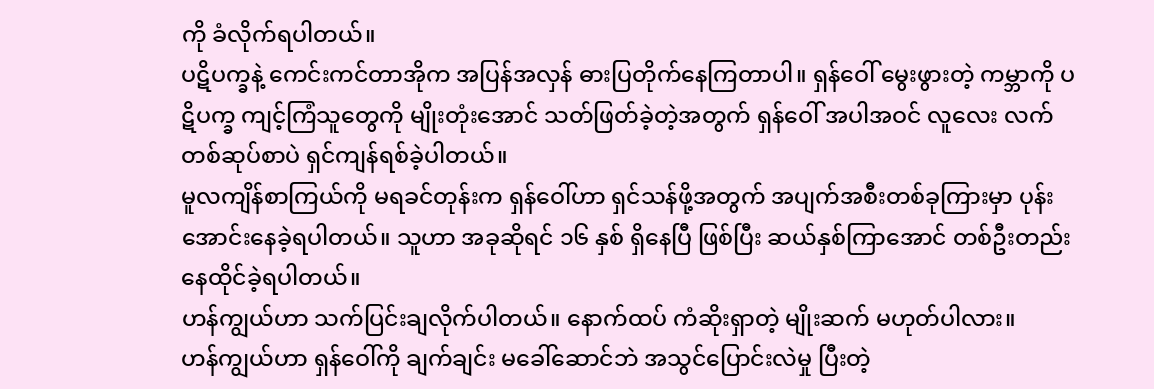ကို ခံလိုက်ရပါတယ်။
ပဋိပက္ခနဲ့ ကေင်းကင်တာအိုက အပြန်အလှန် ဓားပြတိုက်နေကြတာပါ။ ရှန်ဝေါ် မွေးဖွားတဲ့ ကမ္ဘာကို ပဋိပက္ခ ကျင့်ကြံသူတွေကို မျိုးတုံးအောင် သတ်ဖြတ်ခဲ့တဲ့အတွက် ရှန်ဝေါ် အပါအဝင် လူလေး လက်တစ်ဆုပ်စာပဲ ရှင်ကျန်ရစ်ခဲ့ပါတယ်။
မူလကျိန်စာကြယ်ကို မရခင်တုန်းက ရှန်ဝေါ်ဟာ ရှင်သန်ဖို့အတွက် အပျက်အစီးတစ်ခုကြားမှာ ပုန်းအောင်းနေခဲ့ရပါတယ်။ သူဟာ အခုဆိုရင် ၁၆ နှစ် ရှိနေပြီ ဖြစ်ပြီး ဆယ်နှစ်ကြာအောင် တစ်ဦးတည်း နေထိုင်ခဲ့ရပါတယ်။
ဟန်ကျွယ်ဟာ သက်ပြင်းချလိုက်ပါတယ်။ နောက်ထပ် ကံဆိုးရှာတဲ့ မျိုးဆက် မဟုတ်ပါလား။
ဟန်ကျွယ်ဟာ ရှန်ဝေါ်ကို ချက်ချင်း မခေါ်ဆောင်ဘဲ အသွင်ပြောင်းလဲမှု ပြီးတဲ့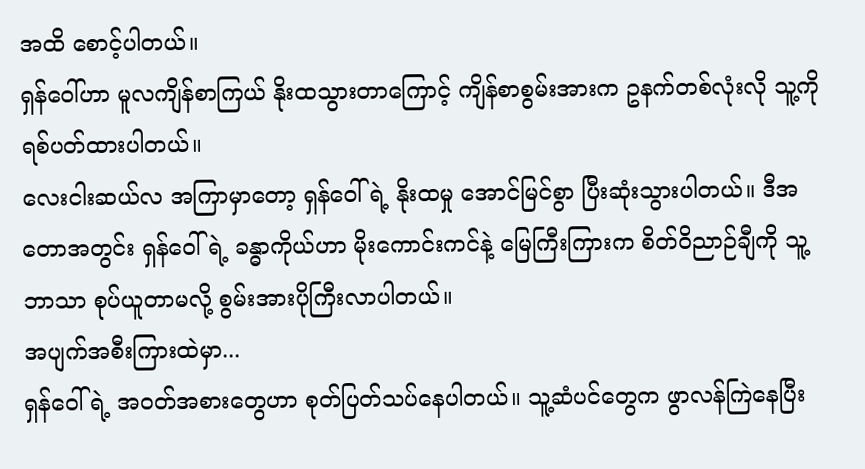အထိ စောင့်ပါတယ်။
ရှန်ဝေါ်ဟာ မူလကျိန်စာကြယ် နိုးထသွားတာကြောင့် ကျိန်စာစွမ်းအားက ဥနက်တစ်လုံးလို သူ့ကို ရစ်ပတ်ထားပါတယ်။
လေးငါးဆယ်လ အကြာမှာတော့ ရှန်ဝေါ်ရဲ့ နိုးထမှု အောင်မြင်စွာ ပြီးဆုံးသွားပါတယ်။ ဒီအတောအတွင်း ရှန်ဝေါ်ရဲ့ ခန္ဓာကိုယ်ဟာ မိုးကောင်းကင်နဲ့ မြေကြီးကြားက စိတ်ဝိညာဉ်ချီကို သူ့ဘာသာ စုပ်ယူတာမလို့ စွမ်းအားပိုကြီးလာပါတယ်။
အပျက်အစီးကြားထဲမှာ...
ရှန်ဝေါ်ရဲ့ အဝတ်အစားတွေဟာ စုတ်ပြတ်သပ်နေပါတယ်။ သူ့ဆံပင်တွေက ဖွာလန်ကြဲနေပြီး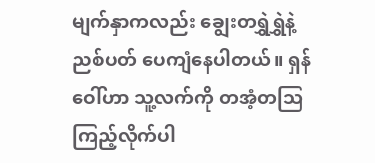မျက်နှာကလည်း ချွေးတရွှဲရွှဲနဲ့ ညစ်ပတ် ပေကျံနေပါတယ်။ ရှန်ဝေါ်ဟာ သူ့လက်ကို တအံ့တဩ ကြည့်လိုက်ပါ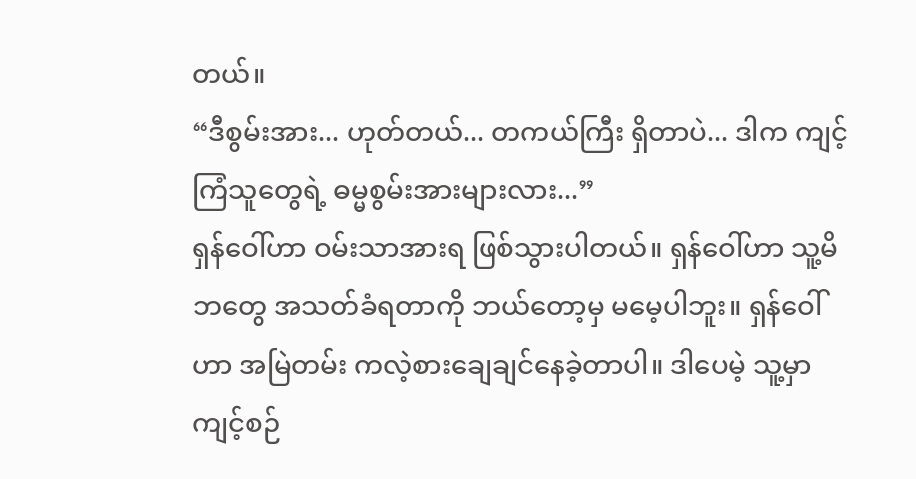တယ်။
“ဒီစွမ်းအား... ဟုတ်တယ်... တကယ်ကြီး ရှိတာပဲ... ဒါက ကျင့်ကြံသူတွေရဲ့ ဓမ္မစွမ်းအားများလား...”
ရှန်ဝေါ်ဟာ ဝမ်းသာအားရ ဖြစ်သွားပါတယ်။ ရှန်ဝေါ်ဟာ သူ့မိဘတွေ အသတ်ခံရတာကို ဘယ်တော့မှ မမေ့ပါဘူး။ ရှန်ဝေါ်ဟာ အမြဲတမ်း ကလဲ့စားချေချင်နေခဲ့တာပါ။ ဒါပေမဲ့ သူ့မှာ ကျင့်စဉ်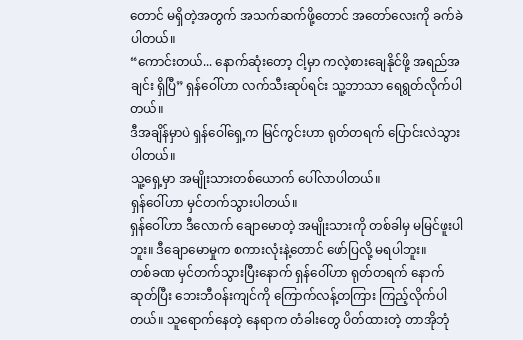တောင် မရှိတဲ့အတွက် အသက်ဆက်ဖို့တောင် အတော်လေးကို ခက်ခဲပါတယ်။
“ကောင်းတယ်... နောက်ဆုံးတော့ ငါ့မှာ ကလဲ့စားချေနိုင်ဖို့ အရည်အချင်း ရှိပြီ” ရှန်ဝေါ်ဟာ လက်သီးဆုပ်ရင်း သူ့ဘာသာ ရေရွတ်လိုက်ပါတယ်။
ဒီအချိန်မှာပဲ ရှန်ဝေါ်ရှေ့က မြင်ကွင်းဟာ ရုတ်တရက် ပြောင်းလဲသွားပါတယ်။
သူ့ရှေ့မှာ အမျိုးသားတစ်ယောက် ပေါ်လာပါတယ်။
ရှန်ဝေါ်ဟာ မှင်တက်သွားပါတယ်။
ရှန်ဝေါ်ဟာ ဒီလောက် ချောမောတဲ့ အမျိုးသားကို တစ်ခါမှ မမြင်ဖူးပါဘူး။ ဒီချောမောမှုက စကားလုံးနဲ့တောင် ဖော်ပြလို့ မရပါဘူး။
တစ်ခဏ မှင်တက်သွားပြီးနောက် ရှန်ဝေါ်ဟာ ရုတ်တရက် နောက်ဆုတ်ပြီး ဘေးဘီဝန်းကျင်ကို ကြောက်လန့်တကြား ကြည့်လိုက်ပါတယ်။ သူရောက်နေတဲ့ နေရာက တံခါးတွေ ပိတ်ထားတဲ့ တာအိုဘုံ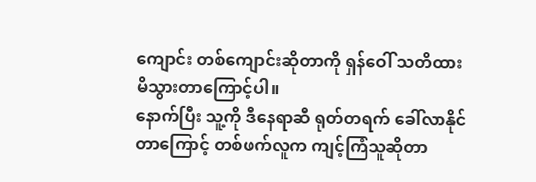ကျောင်း တစ်ကျောင်းဆိုတာကို ရှန်ဝေါ် သတိထားမိသွားတာကြောင့်ပါ။
နောက်ပြီး သူ့ကို ဒီနေရာဆီ ရုတ်တရက် ခေါ်လာနိုင်တာကြောင့် တစ်ဖက်လူက ကျင့်ကြံသူဆိုတာ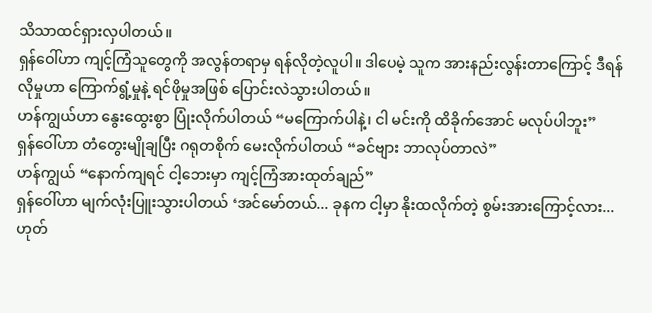သိသာထင်ရှားလှပါတယ်။
ရှန်ဝေါ်ဟာ ကျင့်ကြံသူတွေကို အလွန်တရာမှ ရန်လိုတဲ့လူပါ။ ဒါပေမဲ့ သူက အားနည်းလွန်းတာကြောင့် ဒီရန်လိုမှုဟာ ကြောက်ရွံ့မှုနဲ့ ရင်ဖိုမှုအဖြစ် ပြောင်းလဲသွားပါတယ်။
ဟန်ကျွယ်ဟာ နွေးထွေးစွာ ပြုံးလိုက်ပါတယ် “မကြောက်ပါနဲ့၊ ငါ မင်းကို ထိခိုက်အောင် မလုပ်ပါဘူး”
ရှန်ဝေါ်ဟာ တံတွေးမျိုချပြီး ဂရုတစိုက် မေးလိုက်ပါတယ် “ခင်ဗျား ဘာလုပ်တာလဲ”
ဟန်ကျွယ် “နောက်ကျရင် ငါ့ဘေးမှာ ကျင့်ကြံအားထုတ်ချည်”
ရှန်ဝေါ်ဟာ မျက်လုံးပြူးသွားပါတယ် ‘အင်မော်တယ်... ခုနက ငါ့မှာ နိုးထလိုက်တဲ့ စွမ်းအားကြောင့်လား... ဟုတ်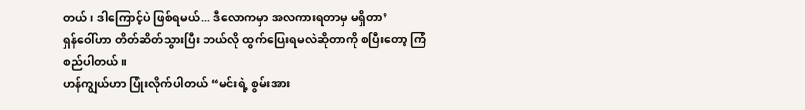တယ်၊ ဒါကြောင့်ပဲ ဖြစ်ရမယ်... ဒီလောကမှာ အလကားရတာမှ မရှိတာ’
ရှန်ဝေါ်ဟာ တိတ်ဆိတ်သွားပြီး ဘယ်လို ထွက်ပြေးရမလဲဆိုတာကို စပြီးတော့ ကြံစည်ပါတယ်။
ဟန်ကျွယ်ဟာ ပြုံးလိုက်ပါတယ် “မင်းရဲ့ စွမ်းအား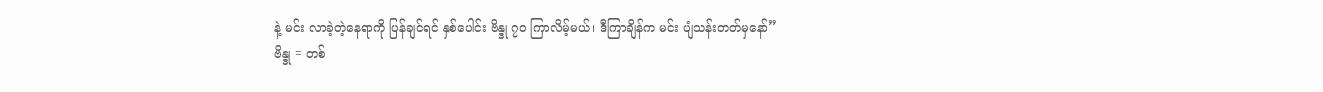နဲ့ မင်း လာခဲ့တဲ့နေရာကို ပြန်ချင်ရင် နှစ်ပေါင်း ဗိန္ဒု ၇၀ ကြာလိမ့်မယ်၊ ဒီကြာချိန်က မင်း ပျံသန်းတတ်မှနော်”
ဗိန္ဒု = တစ်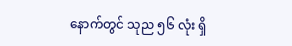နောက်တွင် သုည ၅၆ လုံး ရှိ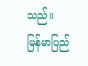သည်။
မြန်မာပြည်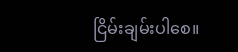ငြိမ်းချမ်းပါစေ။